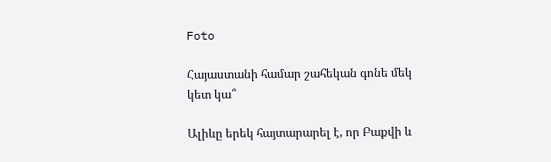Foto

Հայաստանի համար շահեկան գոնե մեկ կետ կա՞

Ալիևը երեկ հայտարարել է, որ Բաքվի և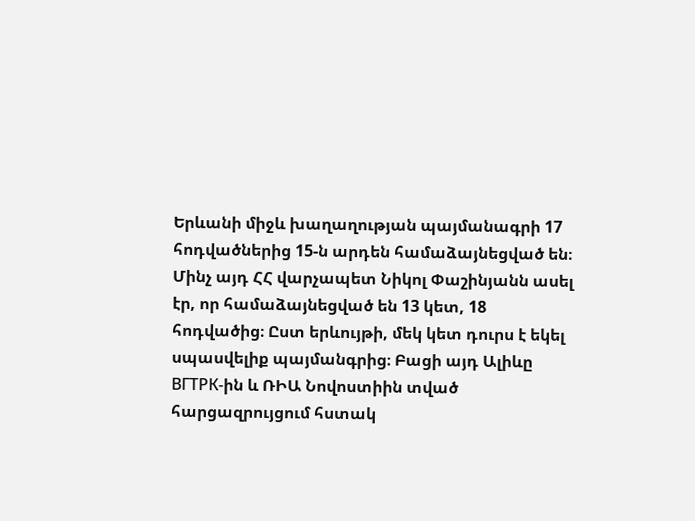Երևանի միջև խաղաղության պայմանագրի 17 հոդվածներից 15-ն արդեն համաձայնեցված են։ Մինչ այդ ՀՀ վարչապետ Նիկոլ Փաշինյանն ասել էր, որ համաձայնեցված են 13 կետ, 18 հոդվածից։ Ըստ երևույթի, մեկ կետ դուրս է եկել սպասվելիք պայմանգրից։ Բացի այդ Ալիևը ВГТРК-ին և ՌԻԱ Նովոստիին տված հարցազրույցում հստակ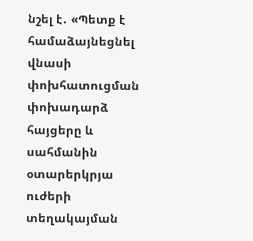նշել է․ «Պետք է համաձայնեցնել վնասի փոխհատուցման փոխադարձ հայցերը և սահմանին օտարերկրյա ուժերի տեղակայման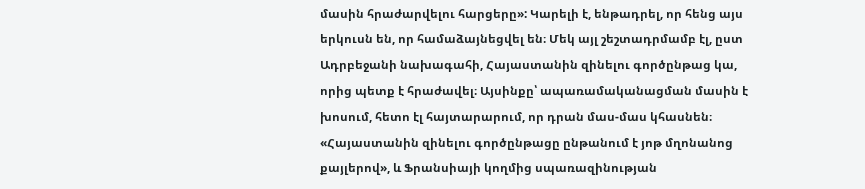մասին հրաժարվելու հարցերը»: Կարելի է, ենթադրել, որ հենց այս երկուսն են, որ համաձայնեցվել են։ Մեկ այլ շեշտադրմամբ էլ, ըստ Ադրբեջանի նախագահի, Հայաստանին զինելու գործընթաց կա, որից պետք է հրաժավել։ Այսինքը՝ ապառամականացման մասին է խոսում, հետո էլ հայտարարում, որ դրան մաս-մաս կհասնեն։  «Հայաստանին զինելու գործընթացը ընթանում է յոթ մղոնանոց քայլերով», և Ֆրանսիայի կողմից սպառազինության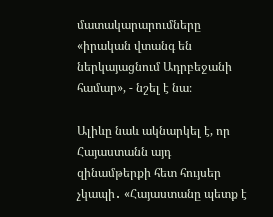մատակարարումները «իրական վտանգ են ներկայացնում Ադրբեջանի համար», - նշել է նա։

Ալիևը նաև ակնարկել է, որ Հայաստանն այդ զինամթերքի հետ հույսեր չկապի․ «Հայաստանը պետք է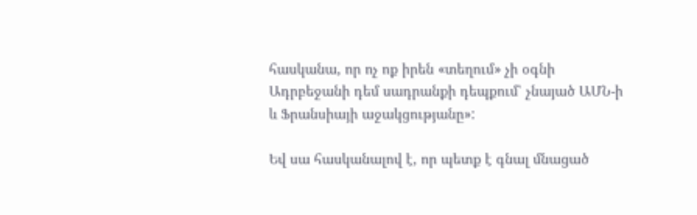հասկանա, որ ոչ ոք իրեն «տեղում» չի օգնի Ադրբեջանի դեմ սադրանքի դեպքում՝ չնայած ԱՄՆ-ի և Ֆրանսիայի աջակցությանը»:

Եվ սա հասկանալով է, որ պետք է գնալ մնացած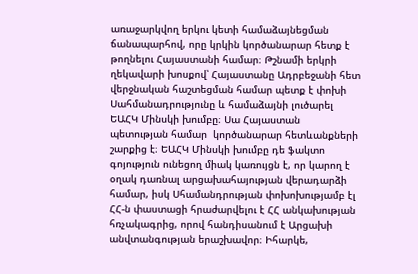առաջարկվող երկու կետի համաձայնեցման ճանապարհով, որը կրկին կործանարար հետք է թողնելու Հայաստանի համար։ Թշնամի երկրի ղեկավարի խոսքով՝ Հայաստանը Ադրբեջանի հետ վերջնական հաշտեցման համար պետք է փոխի Սահմանադրությունը և համաձայնի լուծարել ԵԱՀԿ Մինսկի խումբը։ Սա Հայաստան պետության համար  կործանարար հետևանքների շարքից է։ ԵԱՀԿ Մինսկի խումբը դե ֆակտո գոյություն ունեցող միակ կառույցն է, որ կարող է օղակ դառնալ արցախահայության վերադարձի համար, իսկ Սհամանդրության փոխոխությամբ էլ ՀՀ-ն փաստացի հրաժարվելու է ՀՀ անկախության հռչակագրից, որով հանդիսանում է Արցախի անվտանգության երաշխավոր։ Իհարկե,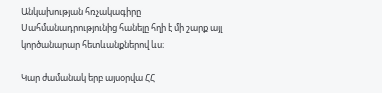Անկախության հռչակագիրը Սահմանադրությունից հանելը հղի է մի շարք այլ կործանարար հետևանքներով ևս։

Կար ժամանակ երբ այսօրվա ՀՀ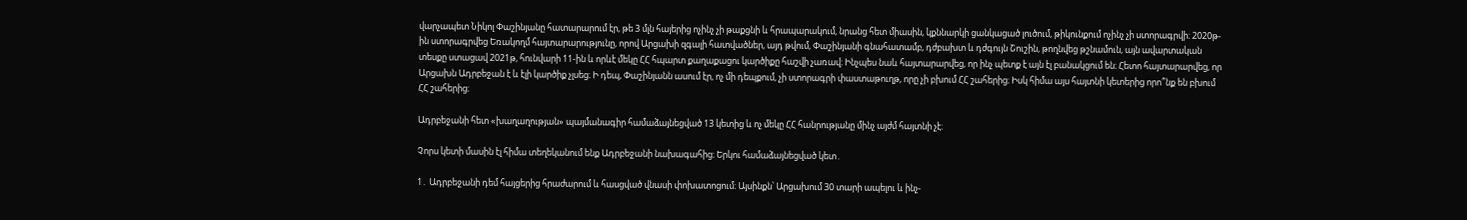վարչապետ Նիկոլ Փաշինյանը հատարարում էր, թե 3 մլն հայերից ոչինչ չի թաքցնի և հրապարակում, նրանց հետ միասին, կքննարկի ցանկացած լուծում, թիկունքում ոչինչ չի ստորագրվի։ 2020թ-ին ստորագրվեց Եռակողմ հայտարարությունը, որով Արցախի զգալի հատվածներ, այդ թվում, Փաշինյանի գնահատամբ, դժբախտ և դժգույն Շուշին, թողնվեց թշնամուն, այն ավարտական տեսքը ստացավ 2021թ, հունվարի 11-ին և որևէ մեկը ՀՀ հպարտ քաղաքացու կարծիքը հաշվի չառավ։ Ինչպես նաև հայտարարվեց, որ ինչ պետք է այն էլ բանակցում են։ Հետո հայտարարվեց, որ Արցախն Ադրբեջան է և էլի կարծիք չլսեց։ Ի դեպ, Փաշինյանն ասում էր, ոչ մի դեպքում, չի ստորագրի փաստաթուղթ, որը չի բխում ՀՀ շահերից։ Իսկ հիմա այս հայտնի կետերից որո՞նք են բխում ՀՀ շահերից։

Ադրբեջանի հետ «խաղաղության» պայմանագիր համաձայնեցված 13 կետից և ոչ մեկը ՀՀ հանրությանը մինչ այժմ հայտնի չէ։

Չորս կետի մասին էլ հիմա տեղեկանում ենք Ադրբեջանի նախագահից։ Երկու համաձայնեցված կետ․

1․ Ադրբեջանի դեմ հայցերից հրաժարում և հասցված վնասի փոխատոցում։ Այսինքն՝ Արցախում 30 տարի ապելու և ինչ-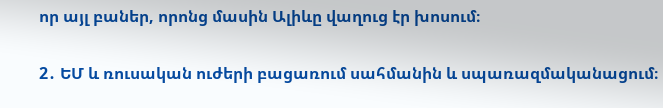որ այլ բաներ, որոնց մասին Ալիևը վաղուց էր խոսում։

2․ ԵՄ և ռուսական ուժերի բացառում սահմանին և սպառազմականացում։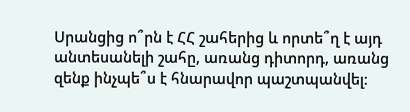Սրանցից ո՞րն է ՀՀ շահերից և որտե՞ղ է այդ անտեսանելի շահը, առանց դիտորդ, առանց զենք ինչպե՞ս է հնարավոր պաշտպանվել։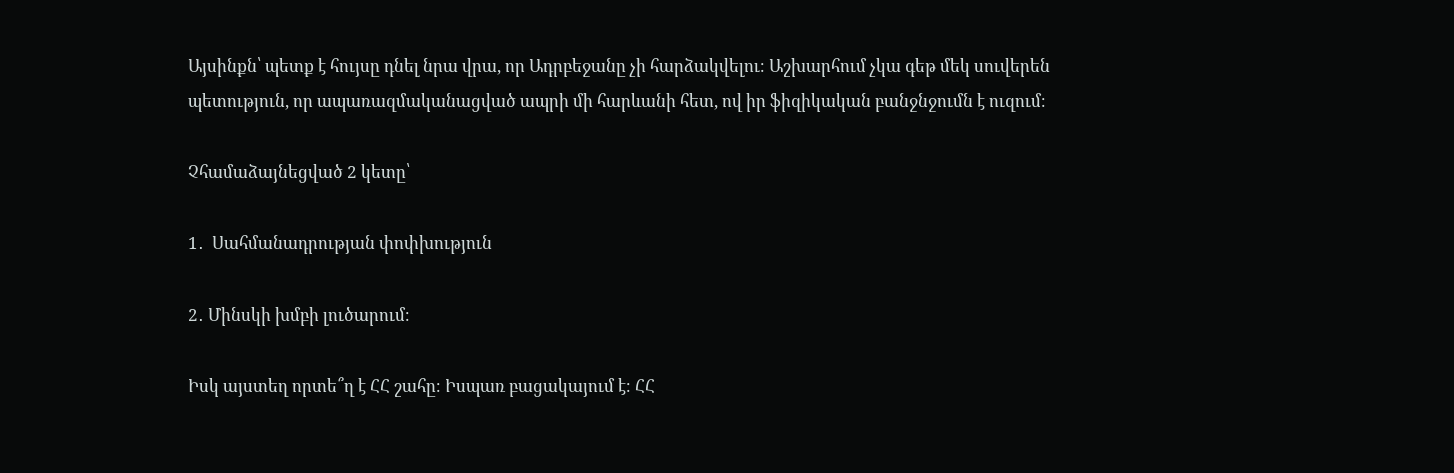Այսինքն՝ պետք է հույսը դնել նրա վրա, որ Ադրբեջանը չի հարձակվելու։ Աշխարհում չկա գեթ մեկ սուվերեն պետություն, որ ապառազմականացված ապրի մի հարևանի հետ, ով իր ֆիզիկական բանջնջումն է ուզում։

Չհամաձայնեցված 2 կետը՝

1․  Սահմանադրության փոփխություն

2․ Մինսկի խմբի լուծարում։

Իսկ այստեղ որտե՞ղ է ՀՀ շահը։ Իսպառ բացակայում է։ ՀՀ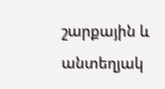շարքային և անտեղյակ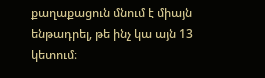քաղաքացուն մնում է միայն ենթադրել, թե ինչ կա այն 13 կետում։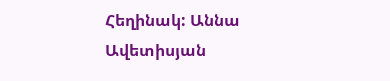Հեղինակ: Աննա Ավետիսյան